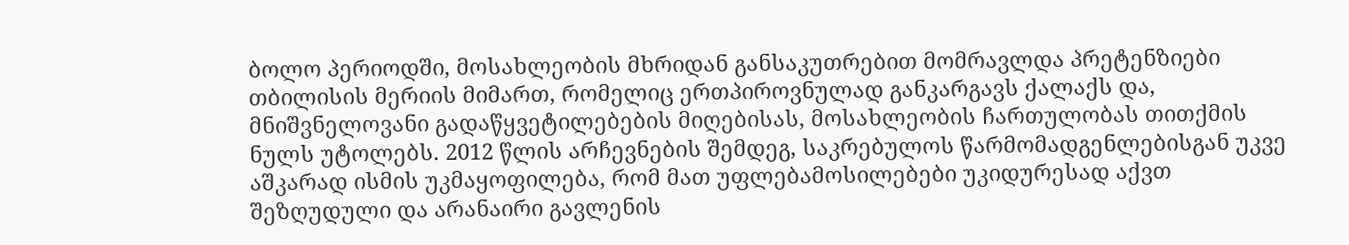ბოლო პერიოდში, მოსახლეობის მხრიდან განსაკუთრებით მომრავლდა პრეტენზიები თბილისის მერიის მიმართ, რომელიც ერთპიროვნულად განკარგავს ქალაქს და, მნიშვნელოვანი გადაწყვეტილებების მიღებისას, მოსახლეობის ჩართულობას თითქმის ნულს უტოლებს. 2012 წლის არჩევნების შემდეგ, საკრებულოს წარმომადგენლებისგან უკვე აშკარად ისმის უკმაყოფილება, რომ მათ უფლებამოსილებები უკიდურესად აქვთ შეზღუდული და არანაირი გავლენის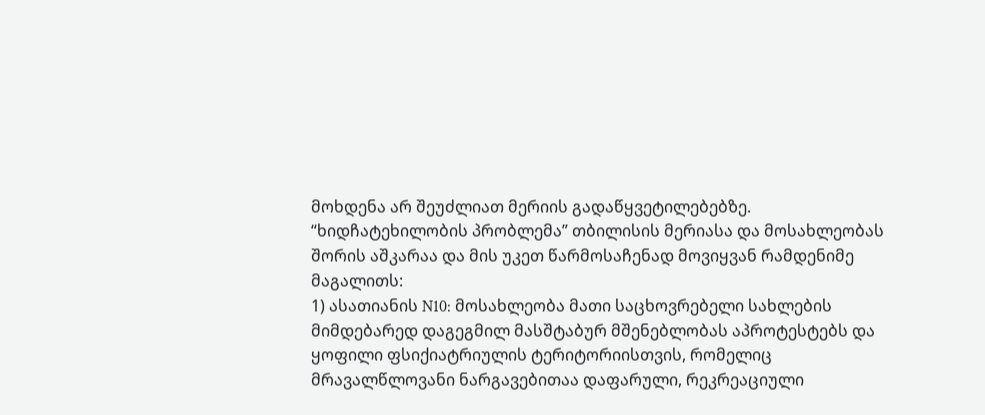მოხდენა არ შეუძლიათ მერიის გადაწყვეტილებებზე.
“ხიდჩატეხილობის პრობლემა” თბილისის მერიასა და მოსახლეობას შორის აშკარაა და მის უკეთ წარმოსაჩენად მოვიყვან რამდენიმე მაგალითს:
1) ასათიანის N10: მოსახლეობა მათი საცხოვრებელი სახლების მიმდებარედ დაგეგმილ მასშტაბურ მშენებლობას აპროტესტებს და ყოფილი ფსიქიატრიულის ტერიტორიისთვის, რომელიც მრავალწლოვანი ნარგავებითაა დაფარული, რეკრეაციული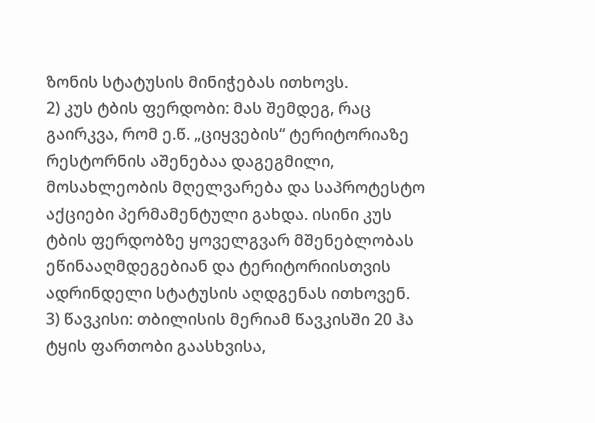ზონის სტატუსის მინიჭებას ითხოვს.
2) კუს ტბის ფერდობი: მას შემდეგ, რაც გაირკვა, რომ ე.წ. „ციყვების“ ტერიტორიაზე რესტორნის აშენებაა დაგეგმილი, მოსახლეობის მღელვარება და საპროტესტო აქციები პერმამენტული გახდა. ისინი კუს ტბის ფერდობზე ყოველგვარ მშენებლობას ეწინააღმდეგებიან და ტერიტორიისთვის ადრინდელი სტატუსის აღდგენას ითხოვენ.
3) წავკისი: თბილისის მერიამ წავკისში 20 ჰა ტყის ფართობი გაასხვისა,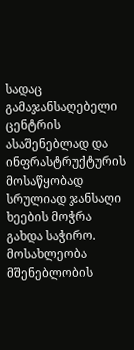სადაც გამაჯანსაღებელი ცენტრის ასაშენებლად და ინფრასტრუქტურის მოსაწყობად სრულიად ჯანსაღი ხეების მოჭრა გახდა საჭირო. მოსახლეობა მშენებლობის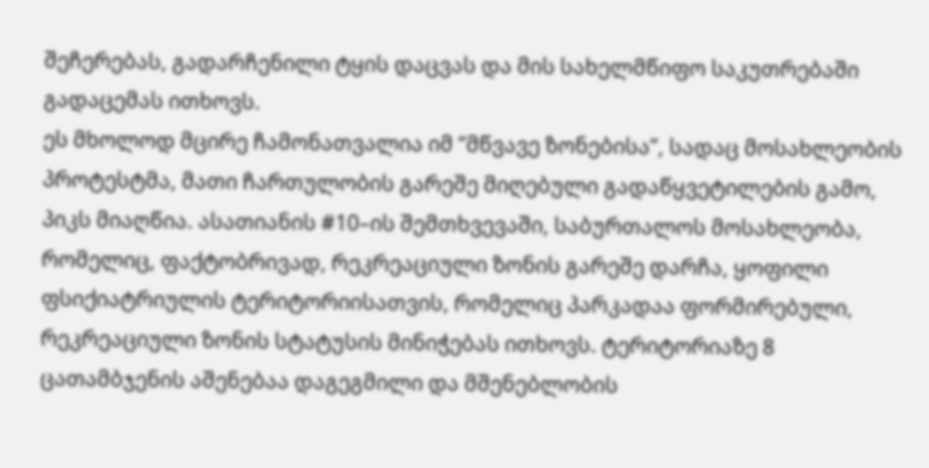შეჩერებას, გადარჩენილი ტყის დაცვას და მის სახელმწიფო საკუთრებაში გადაცემას ითხოვს.
ეს მხოლოდ მცირე ჩამონათვალია იმ “მწვავე ზონებისა”, სადაც მოსახლეობის პროტესტმა, მათი ჩართულობის გარეშე მიღებული გადაწყვეტილების გამო, პიკს მიაღწია. ასათიანის #10–ის შემთხვევაში, საბურთალოს მოსახლეობა, რომელიც, ფაქტობრივად, რეკრეაციული ზონის გარეშე დარჩა, ყოფილი ფსიქიატრიულის ტერიტორიისათვის, რომელიც პარკადაა ფორმირებული, რეკრეაციული ზონის სტატუსის მინიჭებას ითხოვს. ტერიტორიაზე 8 ცათამბჯენის აშენებაა დაგეგმილი და მშენებლობის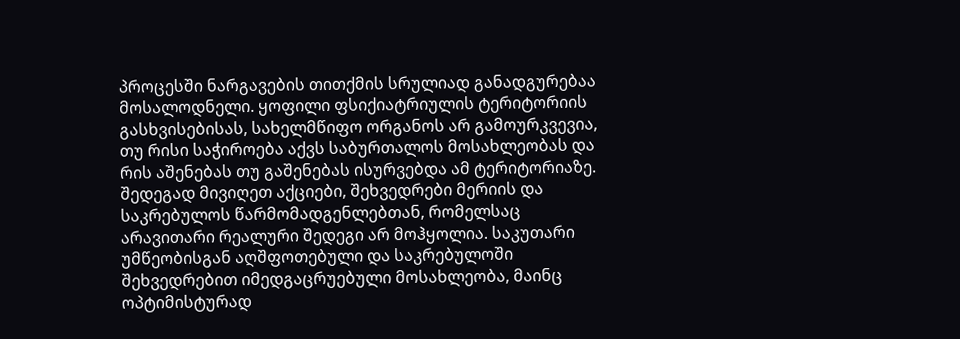პროცესში ნარგავების თითქმის სრულიად განადგურებაა მოსალოდნელი. ყოფილი ფსიქიატრიულის ტერიტორიის გასხვისებისას, სახელმწიფო ორგანოს არ გამოურკვევია, თუ რისი საჭიროება აქვს საბურთალოს მოსახლეობას და რის აშენებას თუ გაშენებას ისურვებდა ამ ტერიტორიაზე. შედეგად მივიღეთ აქციები, შეხვედრები მერიის და საკრებულოს წარმომადგენლებთან, რომელსაც არავითარი რეალური შედეგი არ მოჰყოლია. საკუთარი უმწეობისგან აღშფოთებული და საკრებულოში შეხვედრებით იმედგაცრუებული მოსახლეობა, მაინც ოპტიმისტურად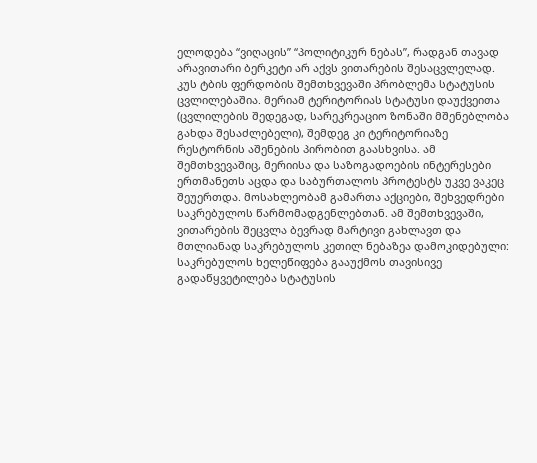ელოდება “ვიღაცის” “პოლიტიკურ ნებას”, რადგან თავად არავითარი ბერკეტი არ აქვს ვითარების შესაცვლელად.
კუს ტბის ფერდობის შემთხვევაში პრობლემა სტატუსის ცვლილებაშია. მერიამ ტერიტორიას სტატუსი დაუქვეითა (ცვლილების შედეგად, სარეკრეაციო ზონაში მშენებლობა გახდა შესაძლებელი), შემდეგ კი ტერიტორიაზე რესტორნის აშენების პირობით გაასხვისა. ამ შემთხვევაშიც, მერიისა და საზოგადოების ინტერესები ერთმანეთს აცდა და საბურთალოს პროტესტს უკვე ვაკეც შეუერთდა. მოსახლეობამ გამართა აქციები, შეხვედრები საკრებულოს წარმომადგენლებთან. ამ შემთხვევაში, ვითარების შეცვლა ბევრად მარტივი გახლავთ და მთლიანად საკრებულოს კეთილ ნებაზეა დამოკიდებული: საკრებულოს ხელეწიფება გააუქმოს თავისივე გადაწყვეტილება სტატუსის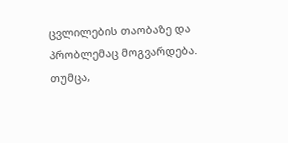ცვლილების თაობაზე და პრობლემაც მოგვარდება. თუმცა,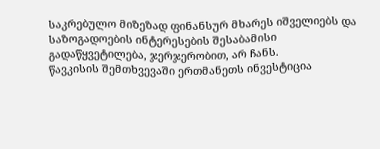საკრებულო მიზეზად ფინანსურ მხარეს იშველიებს და საზოგადოების ინტერესების შესაბამისი გადაწყვეტილება, ჯერჯერობით, არ ჩანს.
წავკისის შემთხვევაში ერთმანეთს ინვესტიცია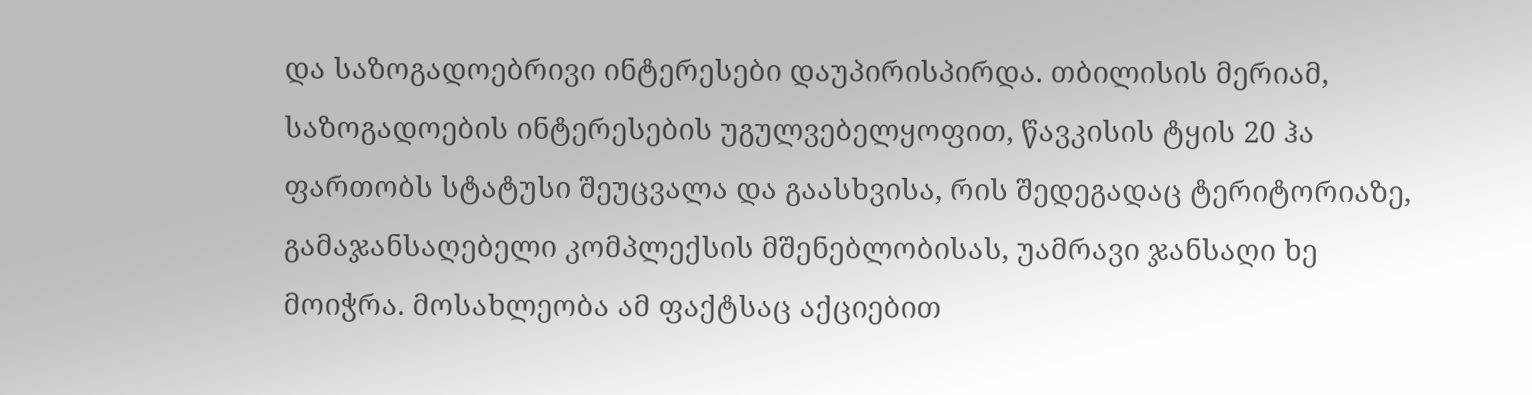და საზოგადოებრივი ინტერესები დაუპირისპირდა. თბილისის მერიამ, საზოგადოების ინტერესების უგულვებელყოფით, წავკისის ტყის 20 ჰა ფართობს სტატუსი შეუცვალა და გაასხვისა, რის შედეგადაც ტერიტორიაზე, გამაჯანსაღებელი კომპლექსის მშენებლობისას, უამრავი ჯანსაღი ხე მოიჭრა. მოსახლეობა ამ ფაქტსაც აქციებით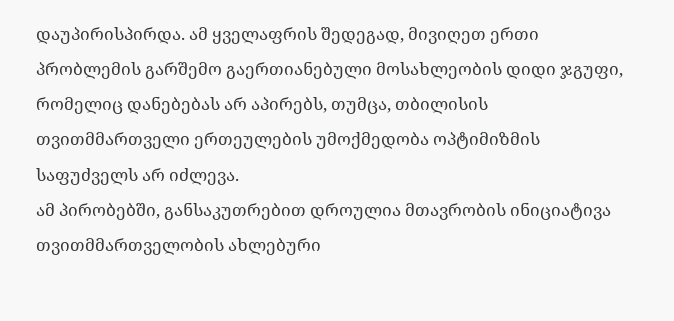დაუპირისპირდა. ამ ყველაფრის შედეგად, მივიღეთ ერთი პრობლემის გარშემო გაერთიანებული მოსახლეობის დიდი ჯგუფი, რომელიც დანებებას არ აპირებს, თუმცა, თბილისის თვითმმართველი ერთეულების უმოქმედობა ოპტიმიზმის საფუძველს არ იძლევა.
ამ პირობებში, განსაკუთრებით დროულია მთავრობის ინიციატივა თვითმმართველობის ახლებური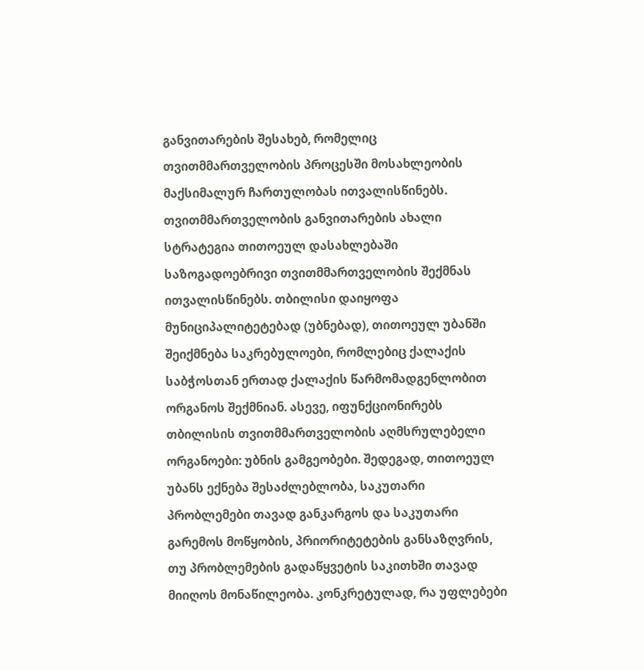განვითარების შესახებ, რომელიც თვითმმართველობის პროცესში მოსახლეობის მაქსიმალურ ჩართულობას ითვალისწინებს. თვითმმართველობის განვითარების ახალი სტრატეგია თითოეულ დასახლებაში საზოგადოებრივი თვითმმართველობის შექმნას ითვალისწინებს. თბილისი დაიყოფა მუნიციპალიტეტებად (უბნებად), თითოეულ უბანში შეიქმნება საკრებულოები, რომლებიც ქალაქის საბჭოსთან ერთად ქალაქის წარმომადგენლობით ორგანოს შექმნიან. ასევე, იფუნქციონირებს თბილისის თვითმმართველობის აღმსრულებელი ორგანოები: უბნის გამგეობები. შედეგად, თითოეულ უბანს ექნება შესაძლებლობა, საკუთარი პრობლემები თავად განკარგოს და საკუთარი გარემოს მოწყობის, პრიორიტეტების განსაზღვრის, თუ პრობლემების გადაწყვეტის საკითხში თავად მიიღოს მონაწილეობა. კონკრეტულად, რა უფლებები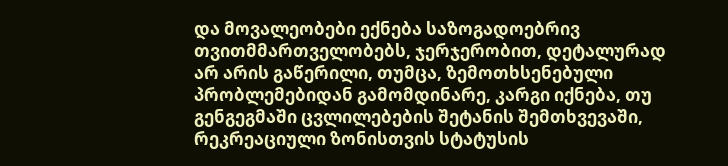და მოვალეობები ექნება საზოგადოებრივ თვითმმართველობებს, ჯერჯერობით, დეტალურად არ არის გაწერილი, თუმცა, ზემოთხსენებული პრობლემებიდან გამომდინარე, კარგი იქნება, თუ გენგეგმაში ცვლილებების შეტანის შემთხვევაში, რეკრეაციული ზონისთვის სტატუსის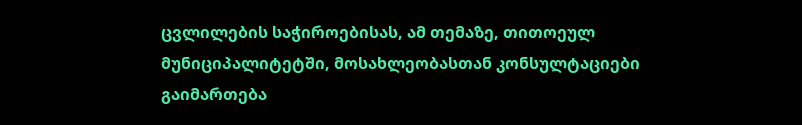ცვლილების საჭიროებისას, ამ თემაზე, თითოეულ მუნიციპალიტეტში, მოსახლეობასთან კონსულტაციები გაიმართება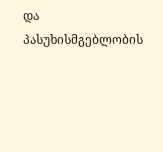და პასუხისმგებლობის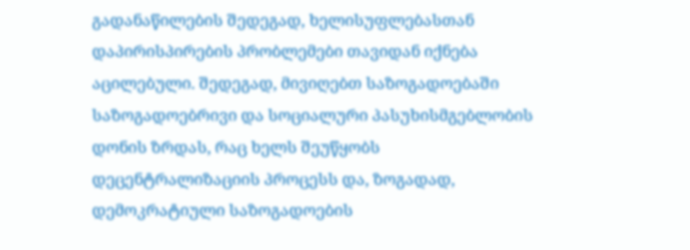გადანაწილების შედეგად, ხელისუფლებასთან დაპირისპირების პრობლემები თავიდან იქნება აცილებული. შედეგად, მივიღებთ საზოგადოებაში საზოგადოებრივი და სოციალური პასუხისმგებლობის დონის ზრდას, რაც ხელს შეუწყობს დეცენტრალიზაციის პროცესს და, ზოგადად, დემოკრატიული საზოგადოების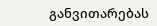განვითარებას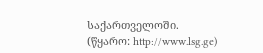საქართველოში.
(წყარო: http://www.lsg.ge)